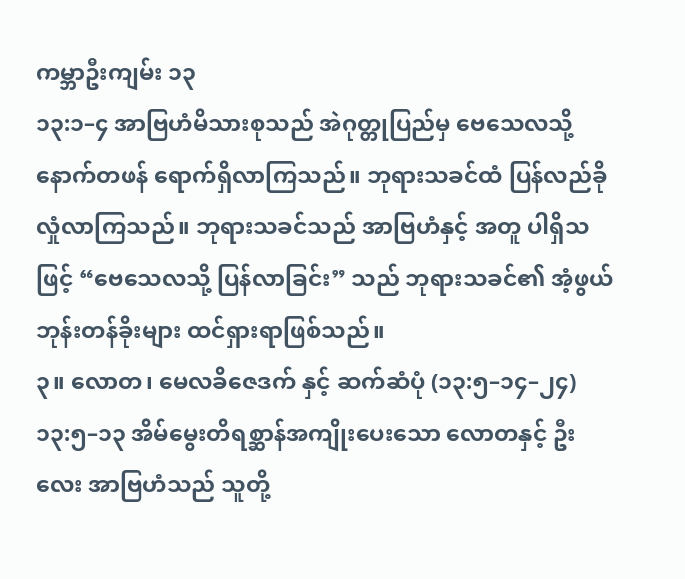ကမ္ဘာဦးကျမ်း ၁၃
၁၃:၁–၄ အာဗြဟံမိသားစုသည် အဲဂုတ္တုပြည်မှ ဗေသေလသို့ နောက်တဖန် ရောက်ရှိလာကြသည်။ ဘုရားသခင်ထံ ပြန်လည်ခိုလှုံလာကြသည်။ ဘုရားသခင်သည် အာဗြဟံနှင့် အတူ ပါရှိသဖြင့် “ဗေသေလသို့ ပြန်လာခြင်း” သည် ဘုရားသခင်၏ အံ့ဖွယ်ဘုန်းတန်ခိုးများ ထင်ရှားရာဖြစ်သည်။
၃။ လောတ၊ မေလခိဇေဒက် နှင့် ဆက်ဆံပုံ (၁၃:၅–၁၄–၂၄)
၁၃:၅–၁၃ အိမ်မွေးတိရစ္ဆာန်အကျိုးပေးသော လောတနှင့် ဦးလေး အာဗြဟံသည် သူတို့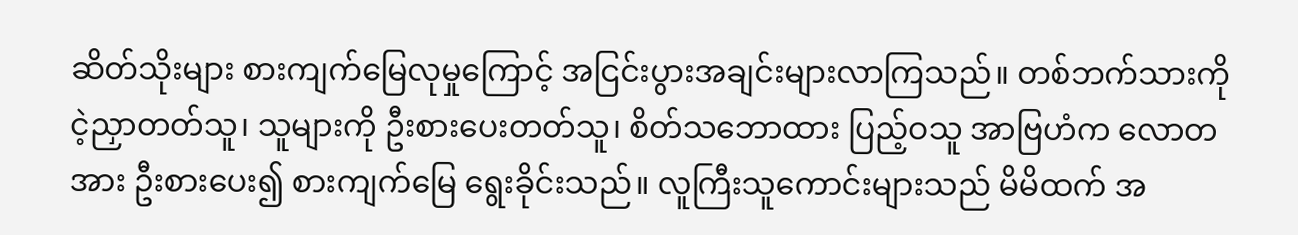ဆိတ်သိုးများ စားကျက်မြေလုမှုကြောင့် အငြင်းပွားအချင်းများလာကြသည်။ တစ်ဘက်သားကို ငဲ့ညှာတတ်သူ၊ သူများကို ဦးစားပေးတတ်သူ၊ စိတ်သဘောထား ပြည့်ဝသူ အာဗြဟံက လောတအား ဦးစားပေး၍ စားကျက်မြေ ရွေးခိုင်းသည်။ လူကြီးသူကောင်းများသည် မိမိထက် အ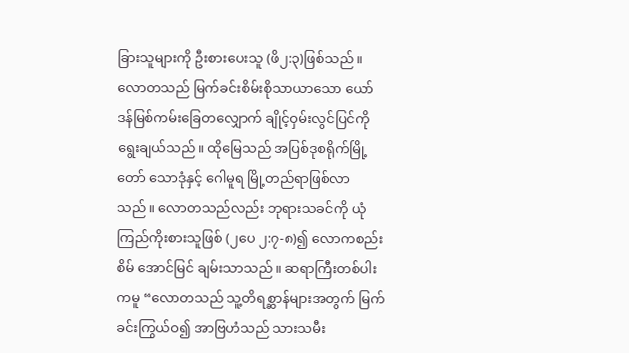ခြားသူများကို ဦးစားပေးသူ (ဖိ၂:၃)ဖြစ်သည်။ လောတသည် မြက်ခင်းစိမ်းစိုသာယာသော ယော်ဒန်မြစ်ကမ်းခြေတလျှောက် ချိုင့်ဝှမ်းလွင်ပြင်ကို ရွေးချယ်သည်။ ထိုမြေသည် အပြစ်ဒုစရိုက်မြို့တော် သောဒုံနှင့် ဂေါမူရ မြို့တည်ရာဖြစ်လာသည်။ လောတသည်လည်း ဘုရားသခင်ကို ယုံကြည်ကိုးစားသူဖြစ် (၂ပေ ၂:၇-၈)၍ လောကစည်းစိမ် အောင်မြင် ချမ်းသာသည်။ ဆရာကြီးတစ်ပါးကမူ “လောတသည် သူ့တိရစ္ဆာန်များအတွက် မြက်ခင်းကြွယ်ဝ၍ အာဗြဟံသည် သားသမီး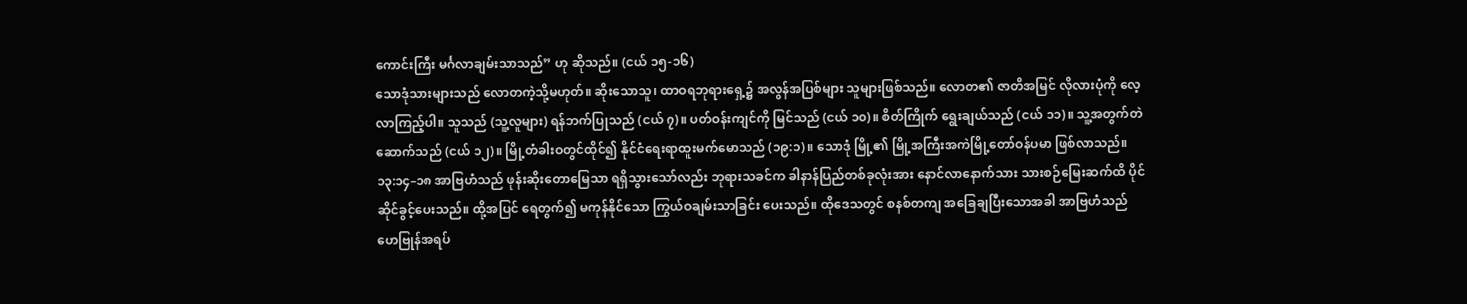ကောင်းကြီး မင်္ဂလာချမ်းသာသည်” ဟု ဆိုသည်။ (ငယ် ၁၅-၁၆)
သောဒုံသားများသည် လောတကဲ့သို့မဟုတ်။ ဆိုးသောသူ၊ ထာဝရဘုရားရှေ့၌ အလွန်အပြစ်များ သူများဖြစ်သည်။ လောတ၏ ဇာတိအမြင် လိုလားပုံကို လေ့လာကြည့်ပါ။ သူသည် (သူ့လူများ) ရန်ဘက်ပြုသည် (ငယ် ၇)။ ပတ်ဝန်းကျင်ကို မြင်သည် (ငယ် ၁၀)။ စိတ်ကြိုက် ရွေးချယ်သည် (ငယ် ၁၁)။ သူ့အတွက်တဲဆောက်သည် (ငယ် ၁၂)။ မြို့တံခါးဝတွင်ထိုင်၍ နိုင်ငံရေးရာထူးမက်မောသည် (၁၉:၁)။ သောဒုံ မြို့၏ မြို့အကြီးအကဲမြို့တော်ဝန်ပမာ ဖြစ်လာသည်။
၁၃:၁၄–၁၈ အာဗြဟံသည် ဖုန်းဆိုးတောမြေသာ ရရှိသွားသော်လည်း ဘုရားသခင်က ခါနာန်ပြည်တစ်ခုလုံးအား နောင်လာနောက်သား သားစဉ်မြေးဆက်ထိ ပိုင်ဆိုင်ခွင့်ပေးသည်။ ထို့အပြင် ရေတွက်၍ မကုန်နိုင်သော ကြွယ်ဝချမ်းသာခြင်း ပေးသည်။ ထိုဒေသတွင် စနစ်တကျ အခြေချပြီးသောအခါ အာဗြဟံသည် ဟေဗြုန်အရပ်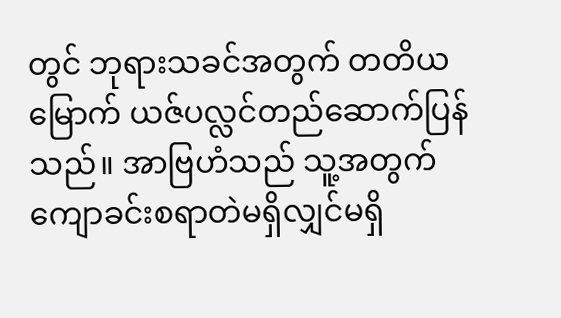တွင် ဘုရားသခင်အတွက် တတိယမြောက် ယဇ်ပလ္လင်တည်ဆောက်ပြန်သည်။ အာဗြဟံသည် သူ့အတွက် ကျောခင်းစရာတဲမရှိလျှင်မရှိ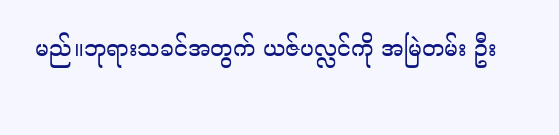မည်။ဘုရားသခင်အတွက် ယဇ်ပလ္လင်ကို အမြဲတမ်း ဦး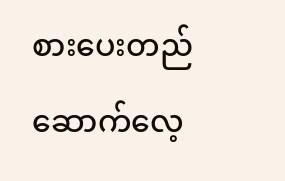စားပေးတည်ဆောက်လေ့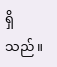ရှိသည်။